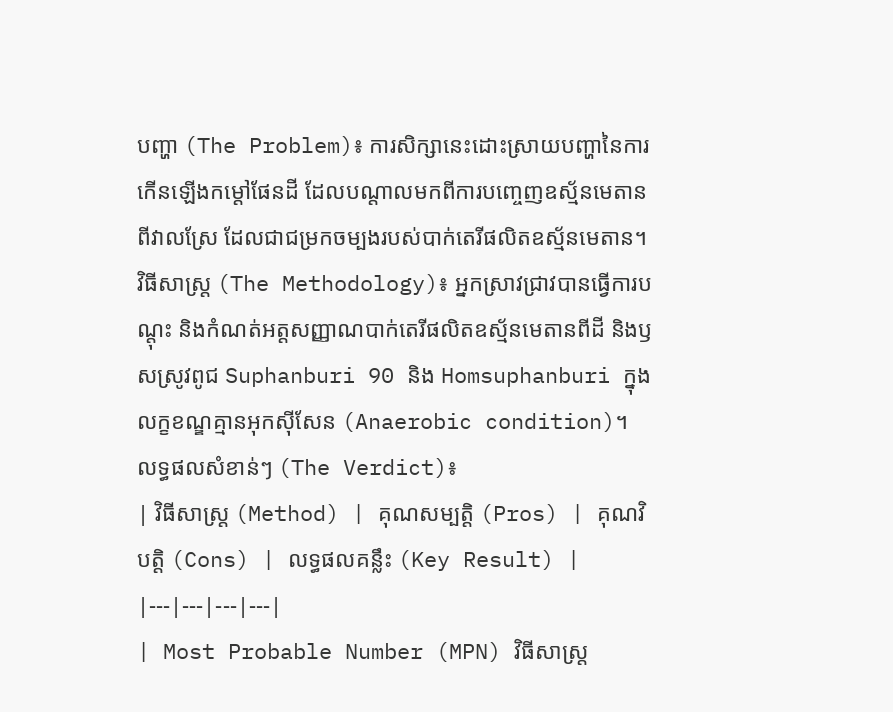បញ្ហា (The Problem)៖ ការសិក្សានេះដោះស្រាយបញ្ហានៃការកើនឡើងកម្តៅផែនដី ដែលបណ្តាលមកពីការបញ្ចេញឧស្ម័នមេតានពីវាលស្រែ ដែលជាជម្រកចម្បងរបស់បាក់តេរីផលិតឧស្ម័នមេតាន។
វិធីសាស្ត្រ (The Methodology)៖ អ្នកស្រាវជ្រាវបានធ្វើការបណ្តុះ និងកំណត់អត្តសញ្ញាណបាក់តេរីផលិតឧស្ម័នមេតានពីដី និងឫសស្រូវពូជ Suphanburi 90 និង Homsuphanburi ក្នុងលក្ខខណ្ឌគ្មានអុកស៊ីសែន (Anaerobic condition)។
លទ្ធផលសំខាន់ៗ (The Verdict)៖
| វិធីសាស្ត្រ (Method) | គុណសម្បត្តិ (Pros) | គុណវិបត្តិ (Cons) | លទ្ធផលគន្លឹះ (Key Result) |
|---|---|---|---|
| Most Probable Number (MPN) វិធីសាស្ត្រ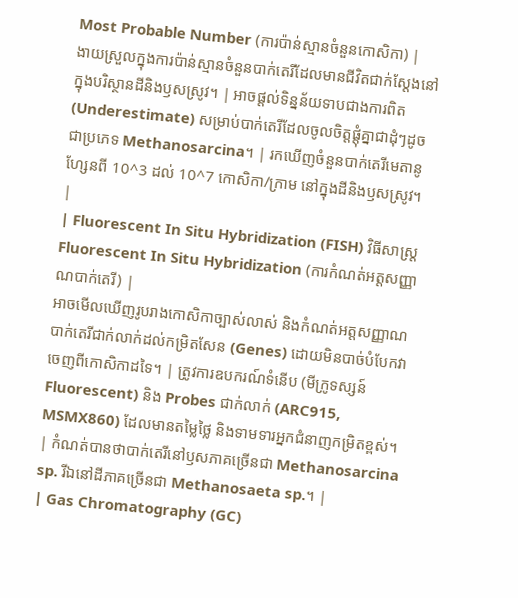Most Probable Number (ការប៉ាន់ស្មានចំនួនកោសិកា) |
ងាយស្រួលក្នុងការប៉ាន់ស្មានចំនួនបាក់តេរីដែលមានជីវិតជាក់ស្តែងនៅក្នុងបរិស្ថានដីនិងឫសស្រូវ។ | អាចផ្តល់ទិន្នន័យទាបជាងការពិត (Underestimate) សម្រាប់បាក់តេរីដែលចូលចិត្តផ្តុំគ្នាជាដុំៗដូចជាប្រភេទ Methanosarcina។ | រកឃើញចំនួនបាក់តេរីមេតានូហ្សែនពី 10^3 ដល់ 10^7 កោសិកា/ក្រាម នៅក្នុងដីនិងឫសស្រូវ។ |
| Fluorescent In Situ Hybridization (FISH) វិធីសាស្ត្រ Fluorescent In Situ Hybridization (ការកំណត់អត្តសញ្ញាណបាក់តេរី) |
អាចមើលឃើញរូបរាងកោសិកាច្បាស់លាស់ និងកំណត់អត្តសញ្ញាណបាក់តេរីជាក់លាក់ដល់កម្រិតសែន (Genes) ដោយមិនបាច់បំបែកវាចេញពីកោសិកាដទៃ។ | ត្រូវការឧបករណ៍ទំនើប (មីក្រូទស្សន៍ Fluorescent) និង Probes ជាក់លាក់ (ARC915, MSMX860) ដែលមានតម្លៃថ្លៃ និងទាមទារអ្នកជំនាញកម្រិតខ្ពស់។ | កំណត់បានថាបាក់តេរីនៅឫសភាគច្រើនជា Methanosarcina sp. រីឯនៅដីភាគច្រើនជា Methanosaeta sp.។ |
| Gas Chromatography (GC)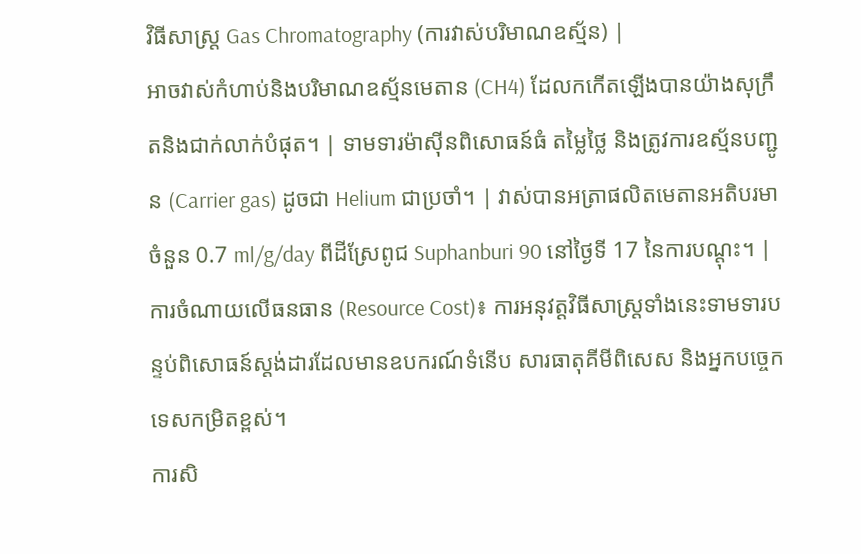វិធីសាស្ត្រ Gas Chromatography (ការវាស់បរិមាណឧស្ម័ន) |
អាចវាស់កំហាប់និងបរិមាណឧស្ម័នមេតាន (CH4) ដែលកកើតឡើងបានយ៉ាងសុក្រឹតនិងជាក់លាក់បំផុត។ | ទាមទារម៉ាស៊ីនពិសោធន៍ធំ តម្លៃថ្លៃ និងត្រូវការឧស្ម័នបញ្ជូន (Carrier gas) ដូចជា Helium ជាប្រចាំ។ | វាស់បានអត្រាផលិតមេតានអតិបរមាចំនួន 0.7 ml/g/day ពីដីស្រែពូជ Suphanburi 90 នៅថ្ងៃទី 17 នៃការបណ្តុះ។ |
ការចំណាយលើធនធាន (Resource Cost)៖ ការអនុវត្តវិធីសាស្ត្រទាំងនេះទាមទារបន្ទប់ពិសោធន៍ស្តង់ដារដែលមានឧបករណ៍ទំនើប សារធាតុគីមីពិសេស និងអ្នកបច្ចេកទេសកម្រិតខ្ពស់។
ការសិ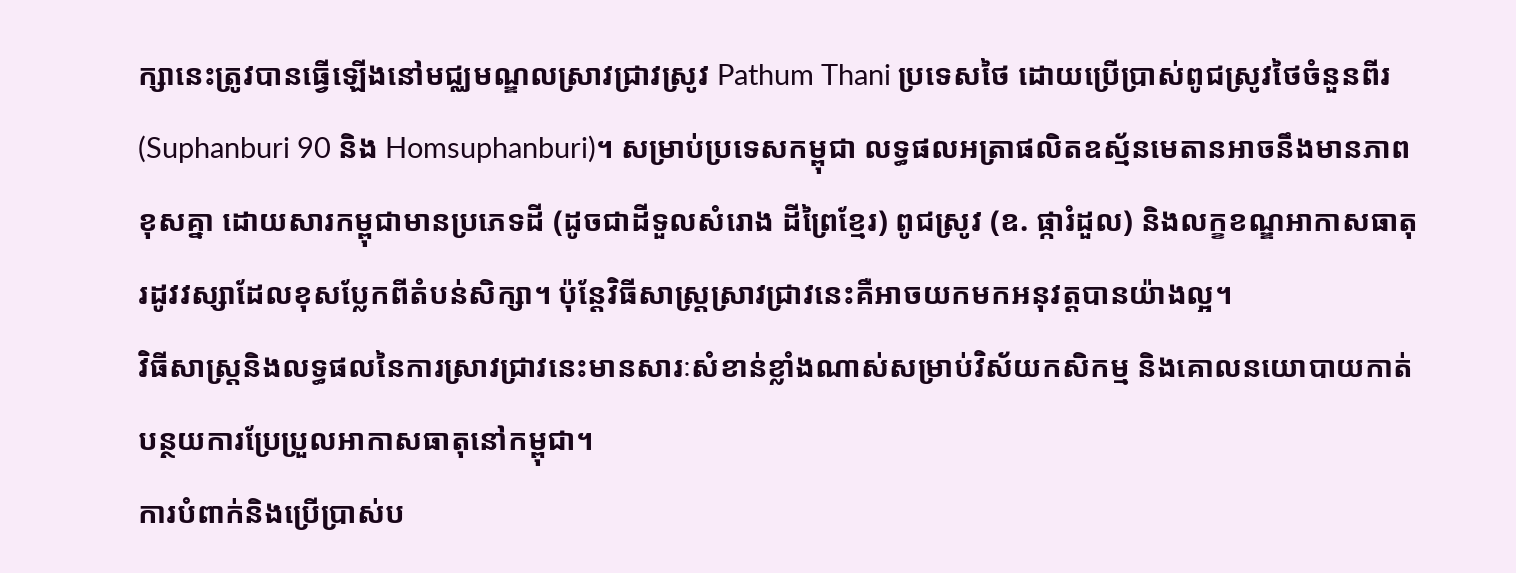ក្សានេះត្រូវបានធ្វើឡើងនៅមជ្ឈមណ្ឌលស្រាវជ្រាវស្រូវ Pathum Thani ប្រទេសថៃ ដោយប្រើប្រាស់ពូជស្រូវថៃចំនួនពីរ (Suphanburi 90 និង Homsuphanburi)។ សម្រាប់ប្រទេសកម្ពុជា លទ្ធផលអត្រាផលិតឧស្ម័នមេតានអាចនឹងមានភាពខុសគ្នា ដោយសារកម្ពុជាមានប្រភេទដី (ដូចជាដីទួលសំរោង ដីព្រៃខ្មែរ) ពូជស្រូវ (ឧ. ផ្ការំដួល) និងលក្ខខណ្ឌអាកាសធាតុរដូវវស្សាដែលខុសប្លែកពីតំបន់សិក្សា។ ប៉ុន្តែវិធីសាស្ត្រស្រាវជ្រាវនេះគឺអាចយកមកអនុវត្តបានយ៉ាងល្អ។
វិធីសាស្ត្រនិងលទ្ធផលនៃការស្រាវជ្រាវនេះមានសារៈសំខាន់ខ្លាំងណាស់សម្រាប់វិស័យកសិកម្ម និងគោលនយោបាយកាត់បន្ថយការប្រែប្រួលអាកាសធាតុនៅកម្ពុជា។
ការបំពាក់និងប្រើប្រាស់ប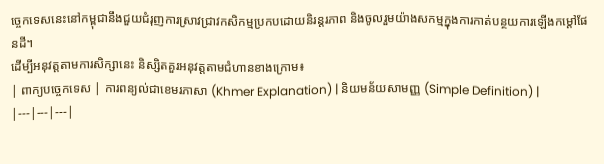ច្ចេកទេសនេះនៅកម្ពុជានឹងជួយជំរុញការស្រាវជ្រាវកសិកម្មប្រកបដោយនិរន្តរភាព និងចូលរួមយ៉ាងសកម្មក្នុងការកាត់បន្ថយការឡើងកម្តៅផែនដី។
ដើម្បីអនុវត្តតាមការសិក្សានេះ និស្សិតគួរអនុវត្តតាមជំហានខាងក្រោម៖
| ពាក្យបច្ចេកទេស | ការពន្យល់ជាខេមរភាសា (Khmer Explanation) | និយមន័យសាមញ្ញ (Simple Definition) |
|---|---|---|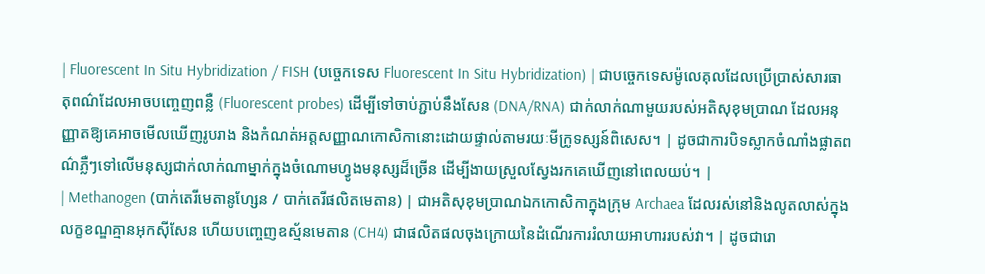| Fluorescent In Situ Hybridization / FISH (បច្ចេកទេស Fluorescent In Situ Hybridization) | ជាបច្ចេកទេសម៉ូលេគុលដែលប្រើប្រាស់សារធាតុពណ៌ដែលអាចបញ្ចេញពន្លឺ (Fluorescent probes) ដើម្បីទៅចាប់ភ្ជាប់នឹងសែន (DNA/RNA) ជាក់លាក់ណាមួយរបស់អតិសុខុមប្រាណ ដែលអនុញ្ញាតឱ្យគេអាចមើលឃើញរូបរាង និងកំណត់អត្តសញ្ញាណកោសិកានោះដោយផ្ទាល់តាមរយៈមីក្រូទស្សន៍ពិសេស។ | ដូចជាការបិទស្លាកចំណាំងផ្លាតពណ៌ភ្លឺៗទៅលើមនុស្សជាក់លាក់ណាម្នាក់ក្នុងចំណោមហ្វូងមនុស្សដ៏ច្រើន ដើម្បីងាយស្រួលស្វែងរកគេឃើញនៅពេលយប់។ |
| Methanogen (បាក់តេរីមេតានូហ្សែន / បាក់តេរីផលិតមេតាន) | ជាអតិសុខុមប្រាណឯកកោសិកាក្នុងក្រុម Archaea ដែលរស់នៅនិងលូតលាស់ក្នុងលក្ខខណ្ឌគ្មានអុកស៊ីសែន ហើយបញ្ចេញឧស្ម័នមេតាន (CH4) ជាផលិតផលចុងក្រោយនៃដំណើរការរំលាយអាហាររបស់វា។ | ដូចជារោ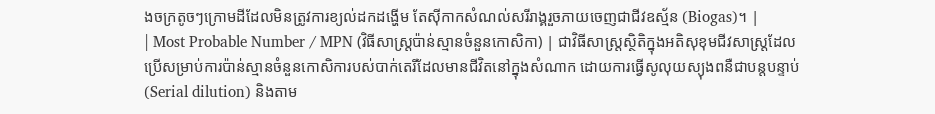ងចក្រតូចៗក្រោមដីដែលមិនត្រូវការខ្យល់ដកដង្ហើម តែស៊ីកាកសំណល់សរីរាង្គរួចភាយចេញជាជីវឧស្ម័ន (Biogas)។ |
| Most Probable Number / MPN (វិធីសាស្ត្រប៉ាន់ស្មានចំនួនកោសិកា) | ជាវិធីសាស្ត្រស្ថិតិក្នុងអតិសុខុមជីវសាស្ត្រដែលប្រើសម្រាប់ការប៉ាន់ស្មានចំនួនកោសិការបស់បាក់តេរីដែលមានជីវិតនៅក្នុងសំណាក ដោយការធ្វើសូលុយស្យុងពនឺជាបន្តបន្ទាប់ (Serial dilution) និងតាម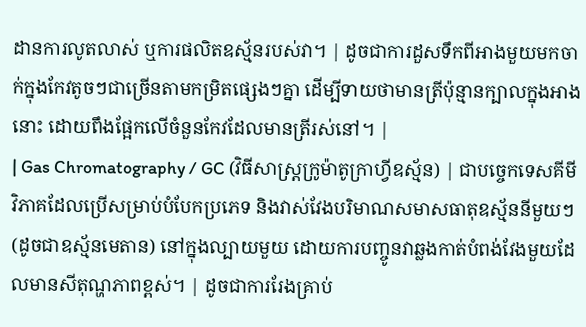ដានការលូតលាស់ ឬការផលិតឧស្ម័នរបស់វា។ | ដូចជាការដួសទឹកពីអាងមួយមកចាក់ក្នុងកែវតូចៗជាច្រើនតាមកម្រិតផ្សេងៗគ្នា ដើម្បីទាយថាមានត្រីប៉ុន្មានក្បាលក្នុងអាងនោះ ដោយពឹងផ្អែកលើចំនួនកែវដែលមានត្រីរស់នៅ។ |
| Gas Chromatography / GC (វិធីសាស្ត្រក្រូម៉ាតូក្រាហ្វីឧស្ម័ន) | ជាបច្ចេកទេសគីមីវិភាគដែលប្រើសម្រាប់បំបែកប្រភេទ និងវាស់វែងបរិមាណសមាសធាតុឧស្ម័ននីមួយៗ (ដូចជាឧស្ម័នមេតាន) នៅក្នុងល្បាយមួយ ដោយការបញ្ចូនវាឆ្លងកាត់បំពង់វែងមួយដែលមានសីតុណ្ហភាពខ្ពស់។ | ដូចជាការរែងគ្រាប់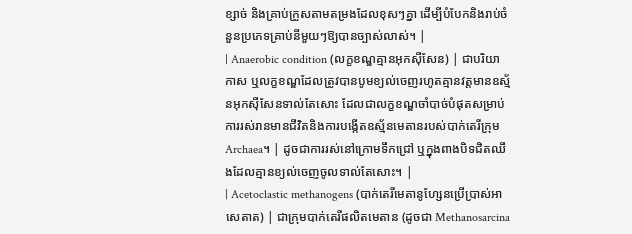ខ្សាច់ និងគ្រាប់ក្រួសតាមតម្រងដែលខុសៗគ្នា ដើម្បីបំបែកនិងរាប់ចំនួនប្រភេទគ្រាប់នីមួយៗឱ្យបានច្បាស់លាស់។ |
| Anaerobic condition (លក្ខខណ្ឌគ្មានអុកស៊ីសែន) | ជាបរិយាកាស ឬលក្ខខណ្ឌដែលត្រូវបានបូមខ្យល់ចេញរហូតគ្មានវត្តមានឧស្ម័នអុកស៊ីសែនទាល់តែសោះ ដែលជាលក្ខខណ្ឌចាំបាច់បំផុតសម្រាប់ការរស់រានមានជីវិតនិងការបង្កើតឧស្ម័នមេតានរបស់បាក់តេរីក្រុម Archaea។ | ដូចជាការរស់នៅក្រោមទឹកជ្រៅ ឬក្នុងពាងបិទជិតឈឹងដែលគ្មានខ្យល់ចេញចូលទាល់តែសោះ។ |
| Acetoclastic methanogens (បាក់តេរីមេតានូហ្សែនប្រើប្រាស់អាសេតាត) | ជាក្រុមបាក់តេរីផលិតមេតាន (ដូចជា Methanosarcina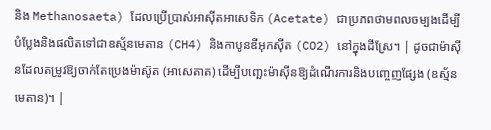និង Methanosaeta) ដែលប្រើប្រាស់អាស៊ីតអាសេទិក (Acetate) ជាប្រភពថាមពលចម្បងដើម្បីបំប្លែងនិងផលិតទៅជាឧស្ម័នមេតាន (CH4) និងកាបូនឌីអុកស៊ីត (CO2) នៅក្នុងដីស្រែ។ | ដូចជាម៉ាស៊ីនដែលតម្រូវឱ្យចាក់តែប្រេងម៉ាស៊ូត (អាសេតាត) ដើម្បីបញ្ឆេះម៉ាស៊ីនឱ្យដំណើរការនិងបញ្ចេញផ្សែង (ឧស្ម័នមេតាន)។ |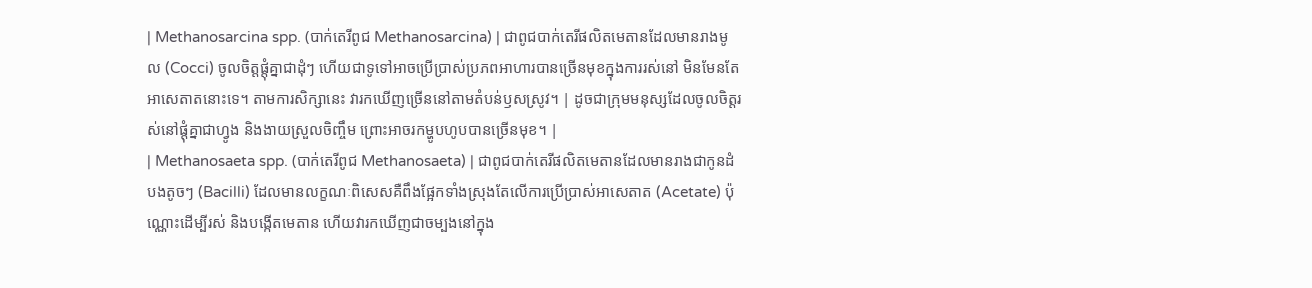| Methanosarcina spp. (បាក់តេរីពូជ Methanosarcina) | ជាពូជបាក់តេរីផលិតមេតានដែលមានរាងមូល (Cocci) ចូលចិត្តផ្តុំគ្នាជាដុំៗ ហើយជាទូទៅអាចប្រើប្រាស់ប្រភពអាហារបានច្រើនមុខក្នុងការរស់នៅ មិនមែនតែអាសេតាតនោះទេ។ តាមការសិក្សានេះ វារកឃើញច្រើននៅតាមតំបន់ឫសស្រូវ។ | ដូចជាក្រុមមនុស្សដែលចូលចិត្តរស់នៅផ្តុំគ្នាជាហ្វូង និងងាយស្រួលចិញ្ចឹម ព្រោះអាចរកម្ហូបហូបបានច្រើនមុខ។ |
| Methanosaeta spp. (បាក់តេរីពូជ Methanosaeta) | ជាពូជបាក់តេរីផលិតមេតានដែលមានរាងជាកូនដំបងតូចៗ (Bacilli) ដែលមានលក្ខណៈពិសេសគឺពឹងផ្អែកទាំងស្រុងតែលើការប្រើប្រាស់អាសេតាត (Acetate) ប៉ុណ្ណោះដើម្បីរស់ និងបង្កើតមេតាន ហើយវារកឃើញជាចម្បងនៅក្នុង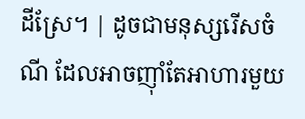ដីស្រែ។ | ដូចជាមនុស្សរើសចំណី ដែលអាចញ៉ាំតែអាហារមួយ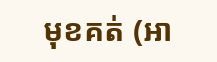មុខគត់ (អា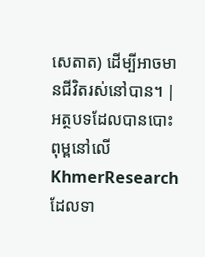សេតាត) ដើម្បីអាចមានជីវិតរស់នៅបាន។ |
អត្ថបទដែលបានបោះពុម្ពនៅលើ KhmerResearch ដែលទា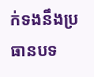ក់ទងនឹងប្រធានបទ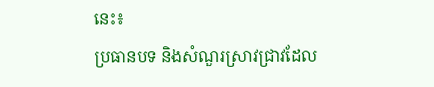នេះ៖
ប្រធានបទ និងសំណួរស្រាវជ្រាវដែល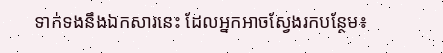ទាក់ទងនឹងឯកសារនេះ ដែលអ្នកអាចស្វែងរកបន្ថែម៖